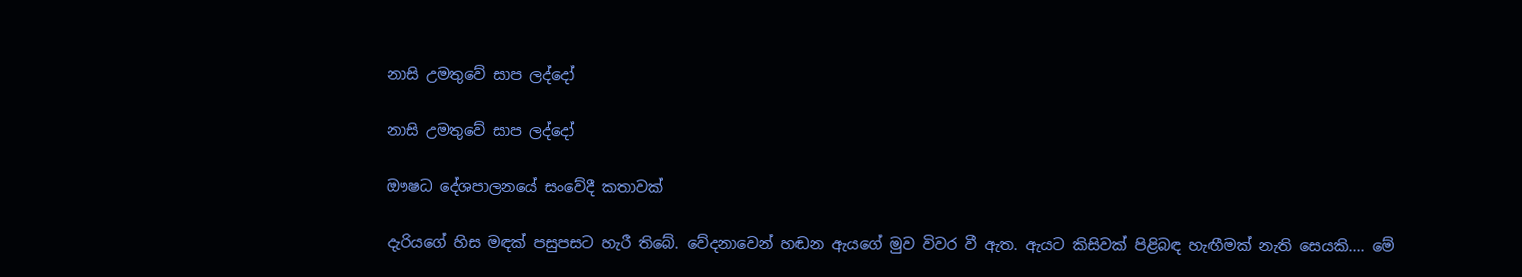නාසි උමතුවේ සාප ලද්දෝ

නාසි උමතුවේ සාප ලද්දෝ

ඖෂධ දේශපාලනයේ සංවේදී කතාවක්

දැරියගේ හිස මඳක් පසුපසට හැරී තිබේ. වේදනාවෙන් හඬන ඇයගේ මුව විවර වී ඇත. ඇයට කිසිවක් පිළිබඳ හැඟීමක් නැති සෙයකි.... මේ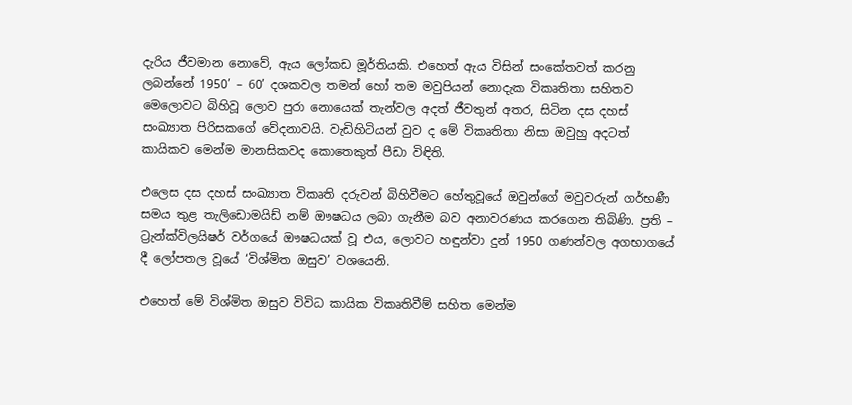දැරිය ජීවමාන නොවේ, ඇය ලෝකඩ මූර්තියකි. එහෙත් ඇය විසින් සංකේතවත් කරනු ලබන්නේ 1950’ – 60’ දශකවල තමන් හෝ තම මවුපියන් නොදැක විකෘතිතා සහිතව මෙලොවට බිහිවූ ලොව පුරා නොයෙක් තැන්වල අදත් ජීවතුන් අතර, සිටින දස දහස් සංඛ්‍යාත පිරිසකගේ වේදනාවයි. වැඩිහිටියන් වුව ද මේ විකෘතිතා නිසා ඔවුහු අදටත් කායිකව මෙන්ම මානසිකවද කොතෙකුත් පීඩා විඳිති.

එලෙස දස දහස් සංඛ්‍යාත විකෘති දරුවන් බිහිවීමට හේතුවූයේ ඔවුන්ගේ මවුවරුන් ගර්භණී සමය තුළ තැලිඩොමයිඩ් නම් ඖෂධය ලබා ගැනීම බව අනාවරණය කරගෙන තිබිණි. ප්‍රති – ට්‍රැන්ක්විලයිෂර් වර්ගයේ ඖෂධයක් වූ එය, ලොවට හඳුන්වා දුන් 1950 ගණන්වල අගභාගයේ දී ලෝපතල වූයේ ‘විශ්මිත ඔසුව’ වශයෙනි.

එහෙත් මේ විශ්මිත ඔසුව විවිධ කායික විකෘතිවීම් සහිත මෙන්ම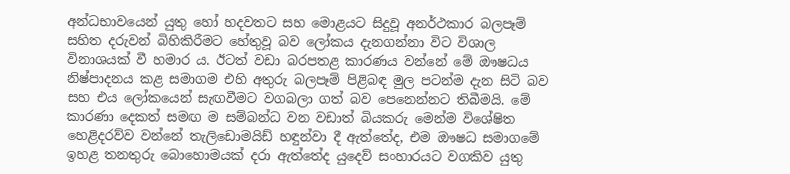අන්ධභාවයෙන් යුතු හෝ හදවතට සහ මොළයට සිදුවූ අනර්ථකාර බලපෑම් සහිත දරුවන් බිහිකිරීමට හේතුවූ බව ලෝකය දැනගන්නා විට විශාල විනාශයක් වී හමාර ය. ඊටත් වඩා බරපතළ කාරණය වන්නේ මේ ඖෂධය නිෂ්පාදනය කළ සමාගම එහි අතුරු බලපෑම් පිළිබඳ මුල පටන්ම දැන සිටි බව සහ එය ලෝකයෙන් සැඟවීමට වගබලා ගත් බව පෙනෙන්නට තිබීමයි. මේ කාරණා දෙකත් සමඟ ම සම්බන්ධ වන වඩාත් බියකරු මෙන්ම විශේෂිත හෙළිදරව්ව වන්නේ තැලිඩොමයිඩ් හඳුන්වා දී ඇත්තේද, එම ඖෂධ සමාගමේ ඉහළ තනතුරු බොහොමයක් දරා ඇත්තේද යුදෙව් සංහාරයට වගකිව යුතු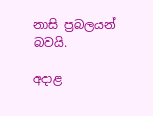නාසි ප්‍රබලයන් බවයි.

අදාළ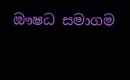ඖෂධ සමාගම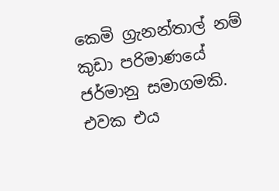කෙමි ග්‍රැනන්තාල් නම් කුඩා පරිමාණයේ ජර්මානු සමාගමකි. එවක එය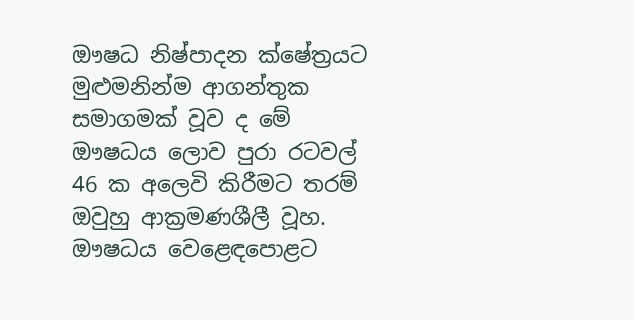ඖෂධ නිෂ්පාදන ක්ෂේත්‍රයට මුළුමනින්ම ආගන්තුක සමාගමක් වූව ද මේ ඖෂධය ලොව පුරා රටවල් 46 ක අලෙවි කිරීමට තරම් ඔවුහු ආක්‍රමණශීලී වූහ. ඖෂධය වෙළෙඳපොළට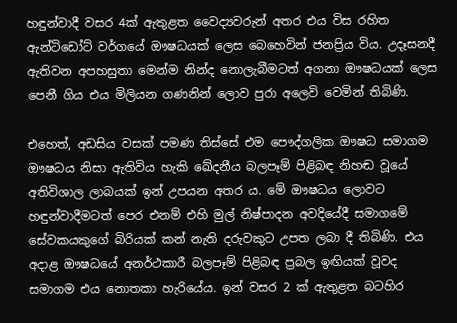හඳුන්වාදී වසර 4ක් ඇතුළත වෛද්‍යවරුන් අතර එය විස රහිත ඇන්ටිඩෝට් වර්ගයේ ඖෂධයක් ලෙස බෙහෙවින් ජනප්‍රිය විය. උදෑසනදී ඇතිවන අපහසුතා මෙන්ම නින්ද නොලැබීමටත් අගනා ඖෂධයක් ලෙස පෙනී ගිය එය මිලියන ගණනින් ලොව පුරා අලෙවි වෙමින් තිබිණි.

එහෙත්, අඩසිය වසක් පමණ තිස්සේ එම පෞද්ගලික ඖෂධ සමාගම ඖෂධය නිසා ඇතිවිය හැකි ඛේදනීය බලපෑම් පිළිබඳ නිහඬ වූයේ අතිවිශාල ලාබයක් ඉන් උපයන අතර ය. මේ ඖෂධය ලොවට හඳුන්වාදීමටත් පෙර එනම් එහි මුල් නිෂ්පාදන අවදියේදී සමාගමේ සේවකයකුගේ බිරියක් කන් නැති දරුවකුට උපත ලබා දී තිබිණි. එය අදාළ ඖෂධයේ අනර්ථකාරී බලපෑම් පිළිබඳ ප්‍රබල ඉඟියක් වූවද සමාගම එය නොතකා හැරියේය. ඉන් වසර 2 ක් ඇතුළත බටහිර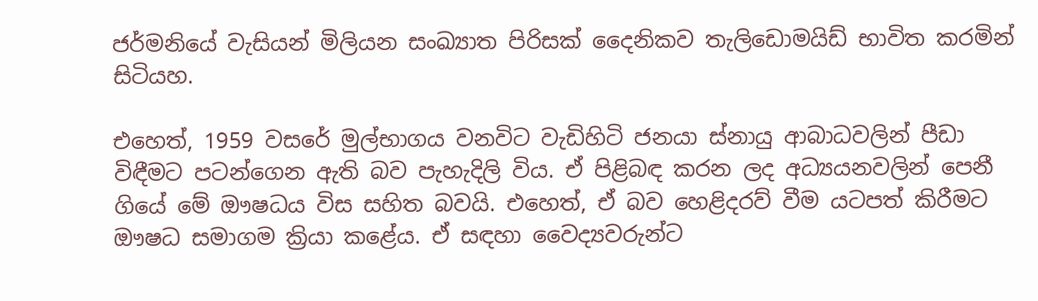ජර්මනියේ වැසියන් මිලියන සංඛ්‍යාත පිරිසක් දෛනිකව තැලිඩොමයිඩ් භාවිත කරමින් සිටියහ.

එහෙත්, 1959 වසරේ මුල්භාගය වනවිට වැඩිහිටි ජනයා ස්නායු ආබාධවලින් පීඩා විඳීමට පටන්ගෙන ඇති බව පැහැදිලි විය. ඒ පිළිබඳ කරන ලද අධ්‍යයනවලින් පෙනී ගියේ මේ ඖෂධය විස සහිත බවයි. එහෙත්, ඒ බව හෙළිදරව් වීම යටපත් කිරීමට ඖෂධ සමාගම ක්‍රියා කළේය. ඒ සඳහා වෛද්‍යවරුන්ට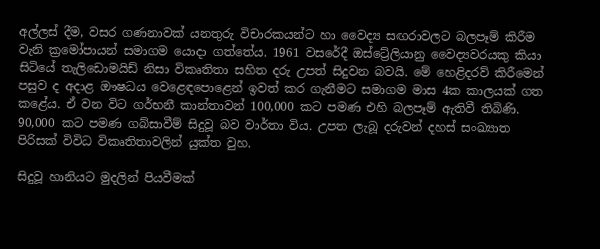අල්ලස් දීම, වසර ගණනාවක් යනතුරු විචාරකයන්ට හා වෛද්‍ය සඟරාවලට බලපෑම් කිරීම වැනි ක්‍රමෝපායන් සමාගම යොදා ගත්තේය. 1961 වසරේදී ඔස්ට්‍රේලියානු වෛද්‍යවරයකු කියා සිටියේ තැලිඩොමයිඩ් නිසා විකෘතිතා සහිත දරු උපත් සිදුවන බවයි. මේ හෙළිදරව් කිරීමෙන් පසුව ද අදාළ ඖෂධය වෙළෙඳපොළෙන් ඉවත් කර ගැනීමට සමාගම මාස 4ක කාලයක් ගත කළේය. ඒ වන විට ගර්භනී කාන්තාවන් 100,000 කට පමණ එහි බලපෑම් ඇතිවී තිබිණි. 90,000 කට පමණ ගබ්සාවීම් සිදුවූ බව වාර්තා විය. උපත ලැබූ දරුවන් දහස් සංඛ්‍යාත පිරිසක් විවිධ විකෘතිතාවලින් යුක්ත වුහ.

සිදුවූ හානියට මුදලින් පියවීමක්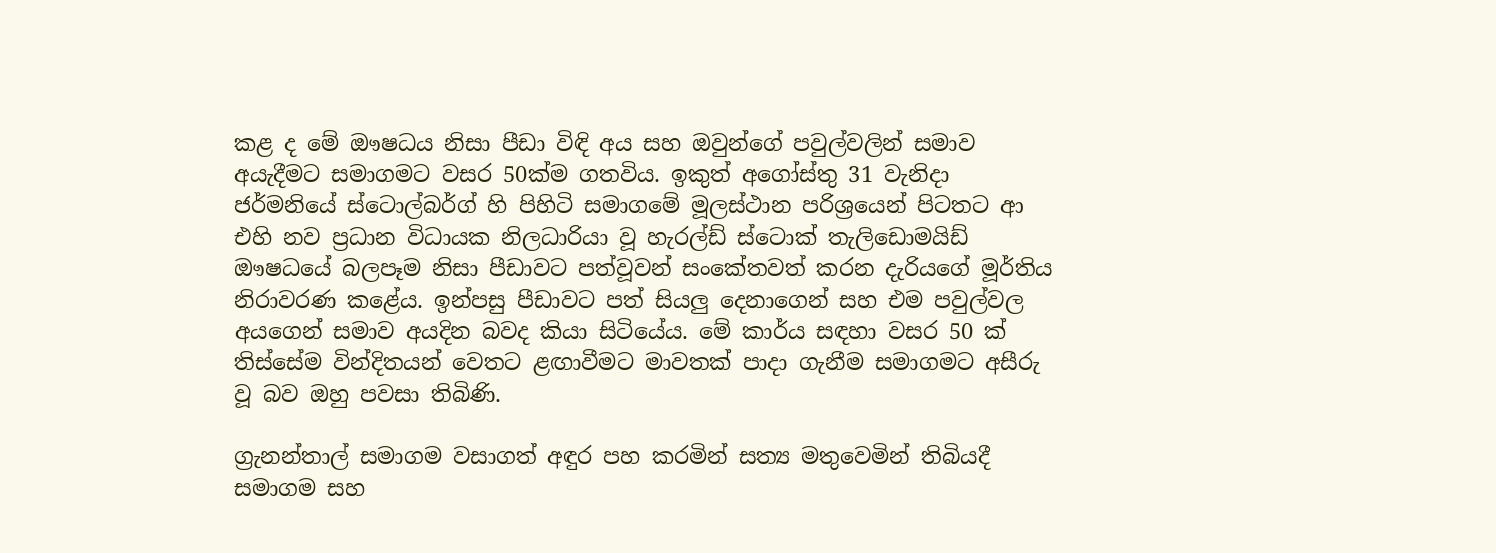කළ ද මේ ඖෂධය නිසා පීඩා විඳි අය සහ ඔවුන්ගේ පවුල්වලින් සමාව අයැදීමට සමාගමට වසර 50ක්ම ගතවිය. ඉකුත් අගෝස්තු 31 වැනිදා ජර්මනියේ ස්ටොල්බර්ග් හි පිහිටි සමාගමේ මූලස්ථාන පරිශ්‍රයෙන් පිටතට ආ එහි නව ප්‍රධාන විධායක නිලධාරියා වූ හැරල්ඩ් ස්ටොක් තැලිඩොමයිඩ් ඖෂධයේ බලපෑම නිසා පීඩාවට පත්වූවන් සංකේතවත් කරන දැරියගේ මූර්තිය නිරාවරණ කළේය. ඉන්පසු පීඩාවට පත් සියලු දෙනාගෙන් සහ එම පවුල්වල අයගෙන් සමාව අයදින බවද කියා සිටියේය. මේ කාර්ය සඳහා වසර 50 ක් තිස්සේම වින්දිතයන් වෙතට ළඟාවීමට මාවතක් පාදා ගැනීම සමාගමට අසීරු වූ බව ඔහු පවසා තිබිණි.

ග්‍රැනන්තාල් සමාගම වසාගත් අඳුර පහ කරමින් සත්‍ය මතුවෙමින් තිබියදී සමාගම සහ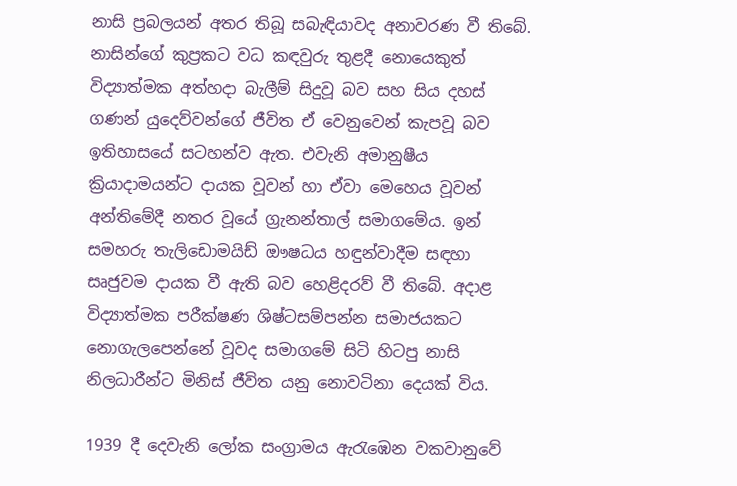නාසි ප්‍රබලයන් අතර තිබූ සබැඳියාවද අනාවරණ වී තිබේ. නාසින්ගේ කුප්‍රකට වධ කඳවුරු තුළදී නොයෙකුත් විද්‍යාත්මක අත්හදා බැලීම් සිදුවූ බව සහ සිය දහස් ගණන් යුදෙව්වන්ගේ ජීවිත ඒ වෙනුවෙන් කැපවූ බව ඉතිහාසයේ සටහන්ව ඇත. එවැනි අමානුෂීය ක්‍රියාදාමයන්ට දායක වූවන් හා ඒවා මෙහෙය වූවන් අන්තිමේදී නතර වූයේ ග්‍රැනන්තාල් සමාගමේය. ඉන් සමහරු තැලිඩොමයිඩ් ඖෂධය හඳුන්වාදීම සඳහා සෘජුවම දායක වී ඇති බව හෙළිදරව් වී තිබේ. අදාළ විද්‍යාත්මක පරීක්ෂණ ශිෂ්ටසම්පන්න සමාජයකට නොගැලපෙන්නේ වූවද සමාගමේ සිටි හිටපු නාසි නිලධාරීන්ට මිනිස් ජීවිත යනු නොවටිනා දෙයක් විය.

1939 දී දෙවැනි ලෝක සංග්‍රාමය ඇරැඹෙන වකවානුවේ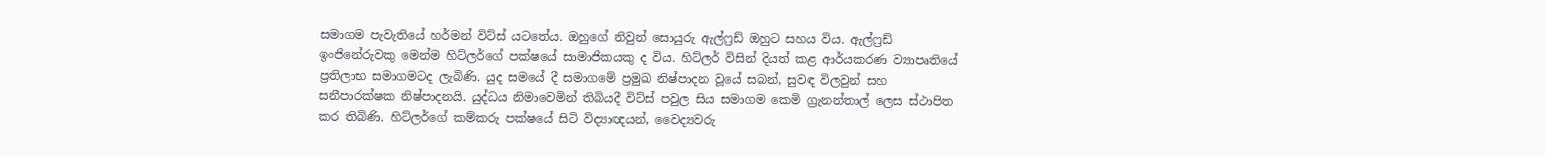සමාගම පැවැතියේ හර්මන් විට්ස් යටතේය. ඔහුගේ නිවුන් සොයුරු ඇල්ෆ්‍රඩ් ඔහුට සහය විය. ඇල්ෆ්‍රඩ් ඉංජිනේරුවකු මෙන්ම හිට්ලර්ගේ පක්ෂයේ සාමාජිකයකු ද විය. හිට්ලර් විසින් දියත් කළ ආර්යකරණ ව්‍යාපෘතියේ ප්‍රතිලාභ සමාගමටද ලැබිණි. යුද සමයේ දී සමාගමේ ප්‍රමුඛ නිෂ්පාදන වූයේ සබන්, සුවඳ විලවුන් සහ සනීපාරක්ෂක නිෂ්පාදනයි. යුද්ධය නිමාවෙමින් තිබියදී විට්ස් පවුල සිය සමාගම කෙමි ග්‍රැනන්තාල් ලෙස ස්ථාපිත කර තිබිණි. හිට්ලර්ගේ කම්කරු පක්ෂයේ සිටි විද්‍යාඥයන්, වෛද්‍යවරු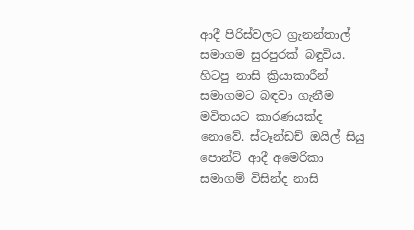ආදී පිරිස්වලට ග්‍රැනන්තාල් සමාගම සුරපුරක් බඳුවිය. හිටපු නාසි ක්‍රියාකාරීන් සමාගමට බඳවා ගැනීම මවිතයට කාරණයක්ද නොවේ. ස්ටෑන්ඩච් ඔයිල් සියු පොන්ට් ආදී අමෙරිකා සමාගම් විසින්ද නාසි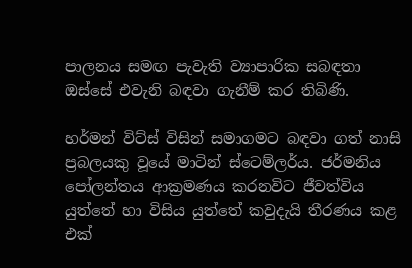පාලනය සමඟ පැවැති ව්‍යාපාරික සබඳතා ඔස්සේ එවැනි බඳවා ගැනීම් කර තිබිණි.

හර්මන් විට්ස් විසින් සමාගමට බඳවා ගත් නාසි ප්‍රබලයකු වූයේ මාටින් ස්ටෙම්ලර්ය. ජර්මනිය පෝලන්තය ආක්‍රමණය කරනවිට ජීවත්විය යුත්තේ හා විසිය යුත්තේ කවුදැයි තීරණය කළ එක්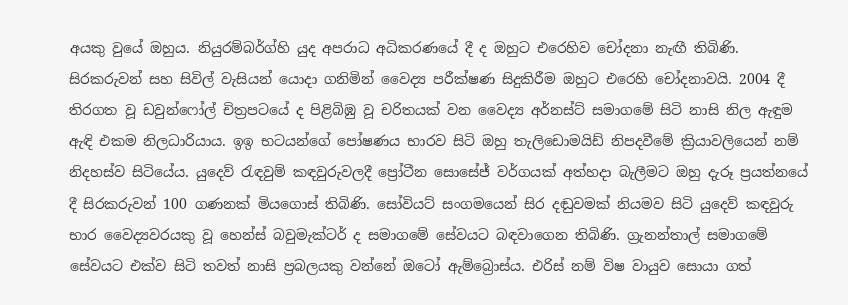අයකු වුයේ ඔහුය. නියුරම්බර්ග්හි යුද අපරාධ අධිකරණයේ දී ද ඔහුට එරෙහිව චෝදනා නැඟී තිබිණි. සිරකරුවන් සහ සිවිල් වැසියන් යොදා ගනිමින් වෛද්‍ය පරීක්ෂණ සිදුකිරීම ඔහුට එරෙහි චෝදනාවයි. 2004 දී තිරගත වූ ඩවුන්ෆෝල් චිත්‍රපටයේ ද පිළිබිඹු වූ චරිතයක් වන වෛද්‍ය අර්නස්ට් සමාගමේ සිටි නාසි නිල ඇඳුම ඇඳි එකම නිලධාරියාය. ඉඉ භටයන්ගේ පෝෂණය භාරව සිටි ඔහු තැලිඩොමයිඩ් නිපදවීමේ ක්‍රියාවලියෙන් නම් නිදහස්ව සිටියේය. යුදෙව් රැඳවුම් කඳවුරුවලදී ප්‍රෝටීන සොසේජ් වර්ගයක් අත්හදා බැලීමට ඔහු දැරූ ප්‍රයත්නයේ දී සිරකරුවන් 100 ගණනක් මියගොස් තිබිණි. සෝවියට් සංගමයෙන් සිර දඬුවමක් නියමව සිටි යුදෙව් කඳවුරු භාර වෛද්‍යවරයකු වූ හෙන්ස් බවුමැක්ටර් ද සමාගමේ සේවයට බඳවාගෙන තිබිණි. ග්‍රැනන්තාල් සමාගමේ සේවයට එක්ව සිටි තවත් නාසි ප්‍රබලයකු වන්නේ ඔටෝ ඇම්බ්‍රොස්ය. එරිස් නම් විෂ වායුව සොයා ගත්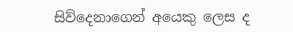සිව්දෙනාගෙන් අයෙකු ලෙස ද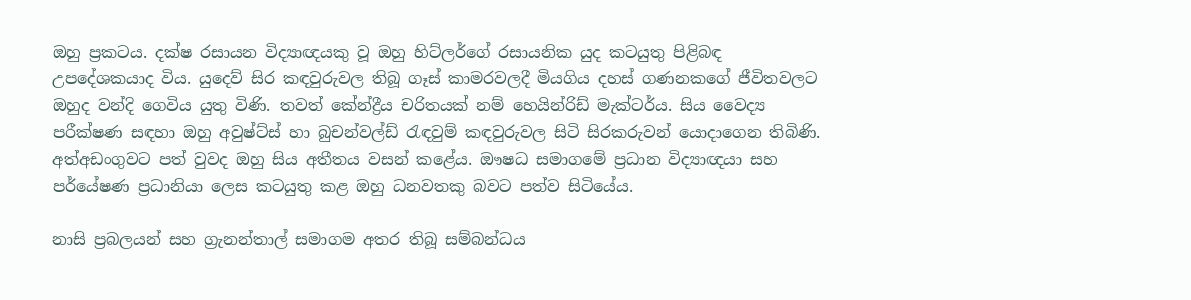ඔහු ප්‍රකටය. දක්ෂ රසායන විද්‍යාඥයකු වූ ඔහු හිට්ලර්ගේ රසායනික යුද කටයුතු පිළිබඳ උපදේශකයාද විය. යුදෙව් සිර කඳවුරුවල තිබූ ගෑස් කාමරවලදී මියගිය දහස් ගණනකගේ ජීවිතවලට ඔහුද වන්දි ගෙවිය යුතු විණි. තවත් කේන්ද්‍රීය චරිතයක් නම් හෙයින්රිඩ් මැක්ටර්ය. සිය වෛද්‍ය පරීක්ෂණ සඳහා ඔහු අවුෂ්ට්ස් හා බුචන්වල්ඩ් රැඳවුම් කඳවුරුවල සිටි සිරකරුවන් යොදාගෙන තිබිණි. අත්අඩංගුවට පත් වුවද ඔහු සිය අතීතය වසන් කළේය. ඖෂධ සමාගමේ ප්‍රධාන විද්‍යාඥයා සහ පර්යේෂණ ප්‍රධානියා ලෙස කටයුතු කළ ඔහු ධනවතකු බවට පත්ව සිටියේය.

නාසි ප්‍රබලයන් සහ ග්‍රැනන්තාල් සමාගම අතර තිබූ සම්බන්ධය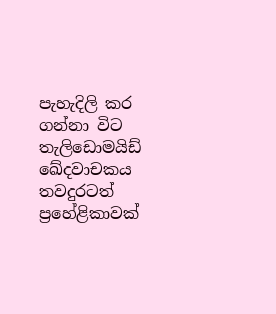පැහැදිලි කර ගන්නා විට තැලිඩොමයිඩ් ඛේදවාචකය තවදුරටත් ප්‍රහේළිකාවක්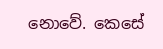නොවේ. කෙසේ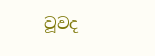වූවද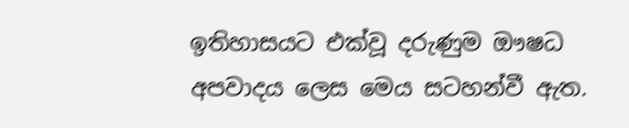ඉතිහාසයට එක්වූ දරුණුම ඖෂධ අපවාදය ලෙස මෙය සටහන්වී ඇත.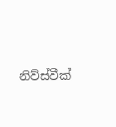නිව්ස්වීක්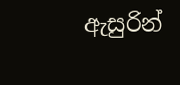ඇසුරින්